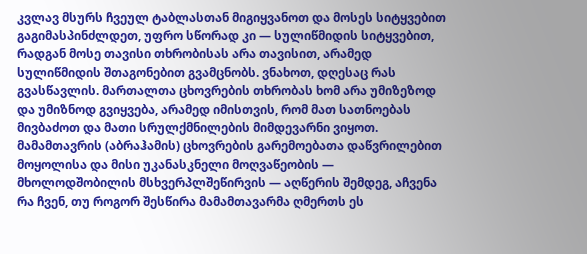კვლავ მსურს ჩვეულ ტაბლასთან მიგიყვანოთ და მოსეს სიტყვებით გაგიმასპინძლდეთ, უფრო სწორად კი — სულიწმიდის სიტყვებით, რადგან მოსე თავისი თხრობისას არა თავისით, არამედ სულიწმიდის შთაგონებით გვამცნობს. ვნახოთ, დღესაც რას გვასწავლის. მართალთა ცხოვრების თხრობას ხომ არა უმიზეზოდ და უმიზნოდ გვიყვება, არამედ იმისთვის, რომ მათ სათნოებას მივბაძოთ და მათი სრულქმნილების მიმდევარნი ვიყოთ. მამამთავრის (აბრაჰამის) ცხოვრების გარემოებათა დაწვრილებით მოყოლისა და მისი უკანასკნელი მოღვაწეობის — მხოლოდშობილის მსხვერპლშეწირვის — აღწერის შემდეგ, აჩვენა რა ჩვენ, თუ როგორ შესწირა მამამთავარმა ღმერთს ეს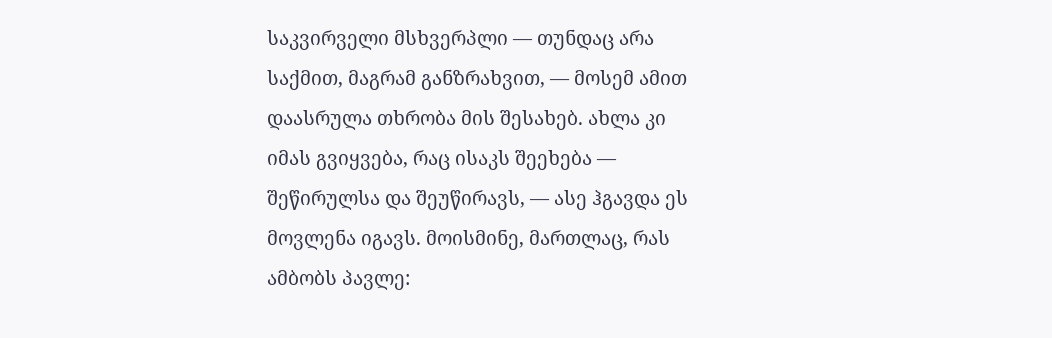საკვირველი მსხვერპლი — თუნდაც არა საქმით, მაგრამ განზრახვით, — მოსემ ამით დაასრულა თხრობა მის შესახებ. ახლა კი იმას გვიყვება, რაც ისაკს შეეხება — შეწირულსა და შეუწირავს, — ასე ჰგავდა ეს მოვლენა იგავს. მოისმინე, მართლაც, რას ამბობს პავლე: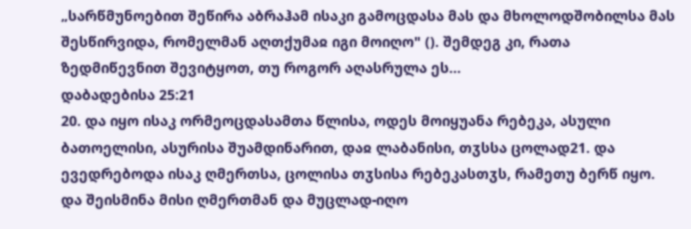„სარწმუნოებით შეწირა აბრაჰამ ისაკი გამოცდასა მას და მხოლოდშობილსა მას შესწირვიდა, რომელმან აღთქუმაჲ იგი მოიღო" (). შემდეგ კი, რათა ზედმიწევნით შევიტყოთ, თუ როგორ აღასრულა ეს...
დაბადებისა 25:21
20. და იყო ისაკ ორმეოცდასამთა წლისა, ოდეს მოიყუანა რებეკა, ასული ბათოელისი, ასურისა შუამდინარით, დაჲ ლაბანისი, თჳსსა ცოლად21. და ევედრებოდა ისაკ ღმერთსა, ცოლისა თჳსისა რებეკასთჳს, რამეთუ ბერწ იყო. და შეისმინა მისი ღმერთმან და მუცლად-იღო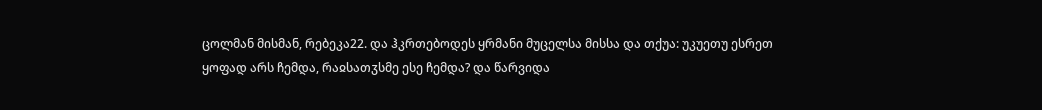ცოლმან მისმან, რებეკა22. და ჰკრთებოდეს ყრმანი მუცელსა მისსა და თქუა: უკუეთუ ესრეთ ყოფად არს ჩემდა, რაჲსათჳსმე ესე ჩემდა? და წარვიდა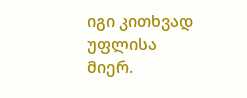იგი კითხვად უფლისა მიერ.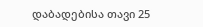დაბადებისა თავი 25